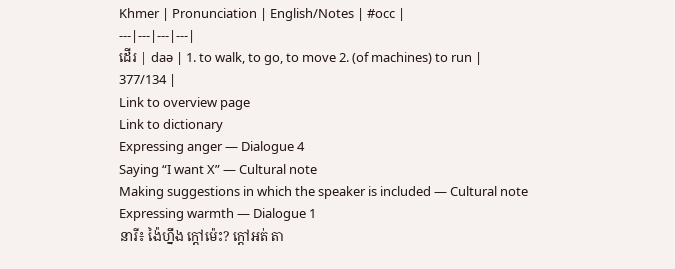Khmer | Pronunciation | English/Notes | #occ |
---|---|---|---|
ដើរ | daə | 1. to walk, to go, to move 2. (of machines) to run |
377/134 |
Link to overview page
Link to dictionary
Expressing anger — Dialogue 4
Saying “I want X” — Cultural note
Making suggestions in which the speaker is included — Cultural note
Expressing warmth — Dialogue 1
នារី៖ ង៉ៃហ្នឹង ក្ដៅម៉េះ? ក្ដៅអត់ តា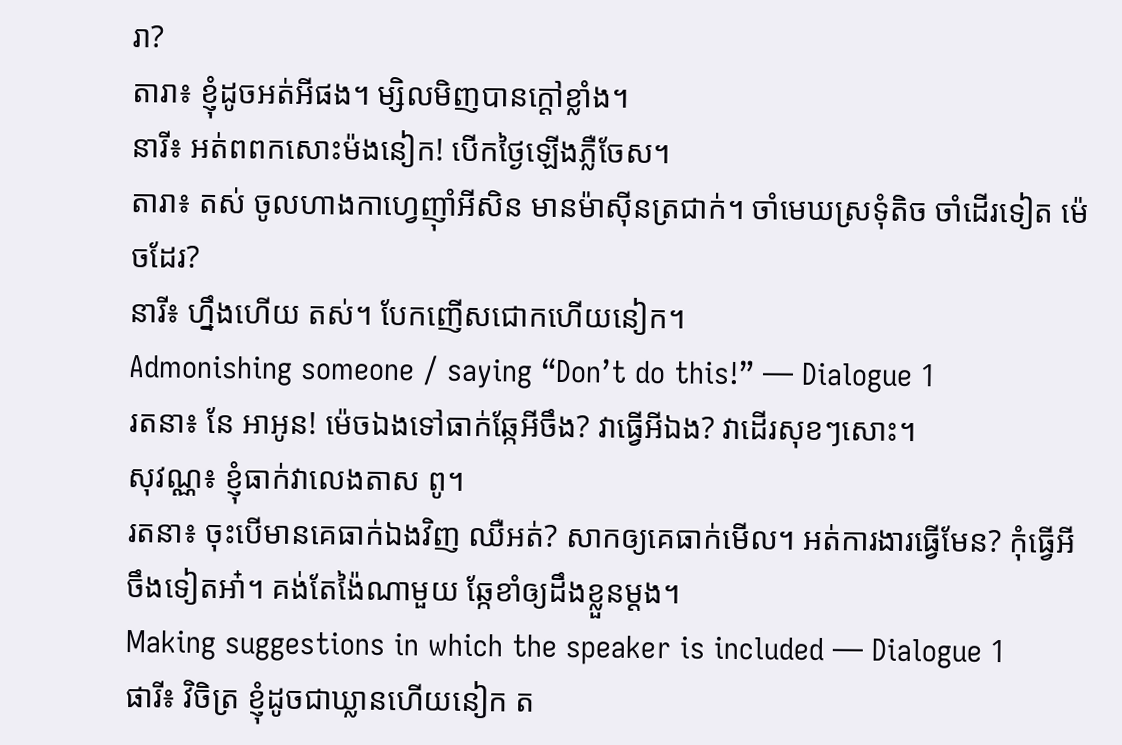រា?
តារា៖ ខ្ញុំដូចអត់អីផង។ ម្សិលមិញបានក្ដៅខ្លាំង។
នារី៖ អត់ពពកសោះម៉ងនៀក! បើកថ្ងៃឡើងភ្លឺចែស។
តារា៖ តស់ ចូលហាងកាហ្វេញ៉ាំអីសិន មានម៉ាស៊ីនត្រជាក់។ ចាំមេឃស្រទុំតិច ចាំដើរទៀត ម៉េចដែរ?
នារី៖ ហ្នឹងហើយ តស់។ បែកញើសជោកហើយនៀក។
Admonishing someone / saying “Don’t do this!” — Dialogue 1
រតនា៖ នែ អាអូន! ម៉េចឯងទៅធាក់ឆ្កែអីចឹង? វាធ្វើអីឯង? វាដើរសុខៗសោះ។
សុវណ្ណ៖ ខ្ញុំធាក់វាលេងតាស ពូ។
រតនា៖ ចុះបើមានគេធាក់ឯងវិញ ឈឺអត់? សាកឲ្យគេធាក់មើល។ អត់ការងារធ្វើមែន? កុំធ្វើអីចឹងទៀតអា៎។ គង់តែង៉ៃណាមួយ ឆ្កែខាំឲ្យដឹងខ្លួនម្ដង។
Making suggestions in which the speaker is included — Dialogue 1
ផារី៖ វិចិត្រ ខ្ញុំដូចជាឃ្លានហើយនៀក ត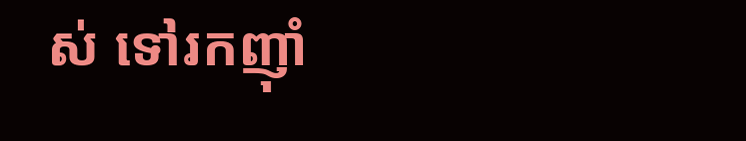ស់ ទៅរកញ៉ាំ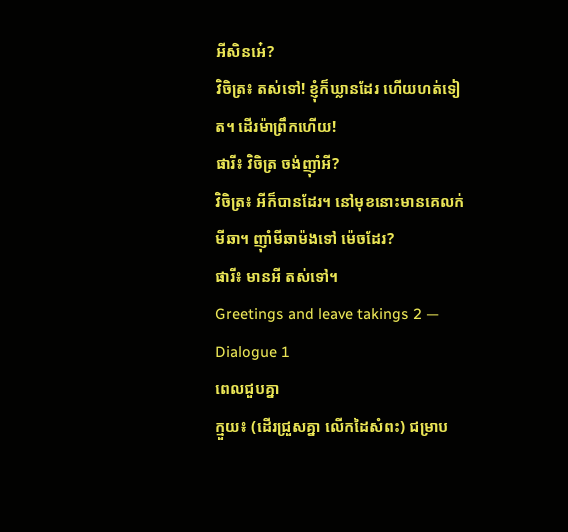អីសិនអេ៎?
វិចិត្រ៖ តស់ទៅ! ខ្ញុំក៏ឃ្លានដែរ ហើយហត់ទៀត។ ដើរម៉ាព្រឹកហើយ!
ផារី៖ វិចិត្រ ចង់ញ៉ាំអី?
វិចិត្រ៖ អីក៏បានដែរ។ នៅមុខនោះមានគេលក់មីឆា។ ញ៉ាំមីឆាម៉ងទៅ ម៉េចដែរ?
ផារី៖ មានអី តស់ទៅ។
Greetings and leave takings 2 — Dialogue 1
ពេលជួបគ្នា
ក្មួយ៖ (ដើរជ្រួសគ្នា លើកដៃសំពះ) ជម្រាប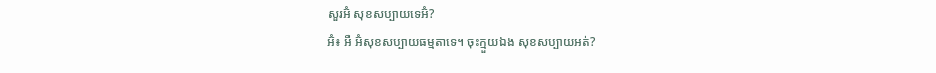សួរអ៊ំ សុខសប្បាយទេអ៊ំ?
អ៊ំ៖ អឺ អ៊ំសុខសប្បាយធម្មតាទេ។ ចុះក្មួយឯង សុខសប្បាយអត់?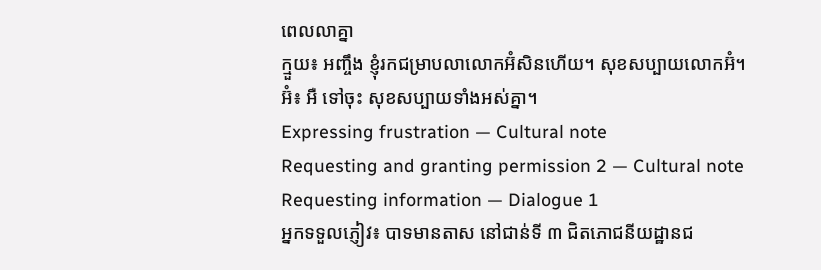ពេលលាគ្នា
ក្មួយ៖ អញ្ចឹង ខ្ញុំរកជម្រាបលាលោកអ៊ំសិនហើយ។ សុខសប្បាយលោកអ៊ំ។
អ៊ំ៖ អឺ ទៅចុះ សុខសប្បាយទាំងអស់គ្នា។
Expressing frustration — Cultural note
Requesting and granting permission 2 — Cultural note
Requesting information — Dialogue 1
អ្នកទទួលភ្ញៀវ៖ បាទមានតាស នៅជាន់ទី ៣ ជិតភោជនីយដ្ឋានជ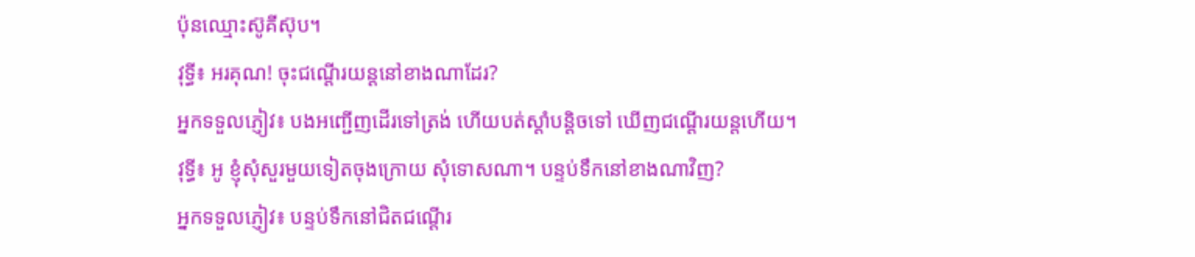ប៉ុនឈ្មោះស៊ូគីស៊ុប។
វុទ្ធី៖ អរគុណ! ចុះជណ្ដើរយន្តនៅខាងណាដែរ?
អ្នកទទួលភ្ញៀវ៖ បងអញ្ជើញដើរទៅត្រង់ ហើយបត់ស្ដាំបន្តិចទៅ ឃើញជណ្ដើរយន្តហើយ។
វុទ្ធី៖ អូ ខ្ញុំសុំសួរមួយទៀតចុងក្រោយ សុំទោសណា។ បន្ទប់ទឹកនៅខាងណាវិញ?
អ្នកទទួលភ្ញៀវ៖ បន្ទប់ទឹកនៅជិតជណ្ដើរ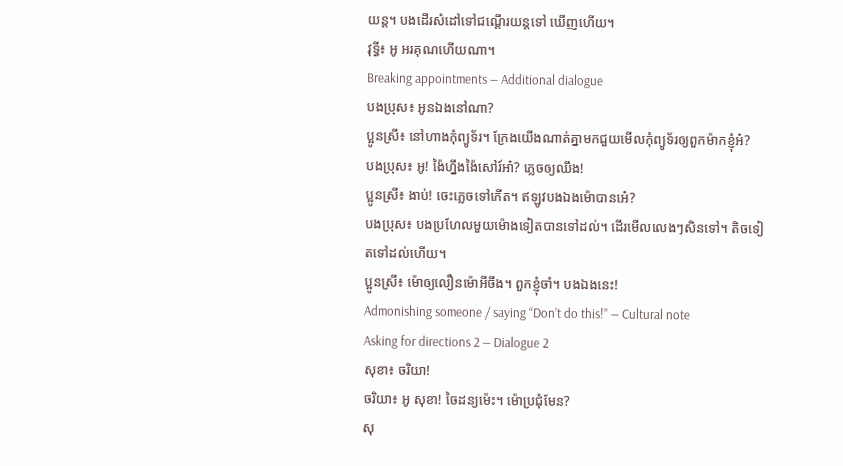យន្ត។ បងដើរសំដៅទៅជណ្ដើរយន្តទៅ ឃើញហើយ។
វុទ្ធី៖ អូ អរគុណហើយណា។
Breaking appointments — Additional dialogue
បងប្រុស៖ អូនឯងនៅណា?
ប្អូនស្រី៖ នៅហាងកុំព្យូទ័រ។ ក្រែងយើងណាត់គ្នាមកជួយមើលកុំព្យូទ័រឲ្យពួកម៉ាកខ្ញុំអ៎?
បងប្រុស៖ អូ! ង៉ៃហ្នឹងង៉ៃសៅរ៍អា៎? ភ្លេចឲ្យឈឹង!
ប្អូនស្រី៖ ងាប់! ចេះភ្លេចទៅកើត។ ឥឡូវបងឯងម៉ោបានអេ៎?
បងប្រុស៖ បងប្រហែលមួយម៉ោងទៀតបានទៅដល់។ ដើរមើលលេងៗសិនទៅ។ តិចទៀតទៅដល់ហើយ។
ប្អូនស្រី៖ ម៉ោឲ្យលឿនម៉ោអីចឹង។ ពួកខ្ញុំចាំ។ បងឯងនេះ!
Admonishing someone / saying “Don’t do this!” — Cultural note
Asking for directions 2 — Dialogue 2
សុខា៖ ចរិយា!
ចរិយា៖ អូ សុខា! ចៃដន្យម៉េះ។ ម៉ោប្រជុំមែន?
សុ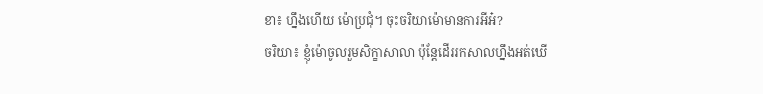ខា៖ ហ្នឹងហើយ ម៉ោប្រជុំ។ ចុះចរិយាម៉ោមានការអីអ៎?
ចរិយា៖ ខ្ញុំម៉ោចូលរួមសិក្ខាសាលា ប៉ុន្តែដើររកសាលហ្នឹងអត់ឃើ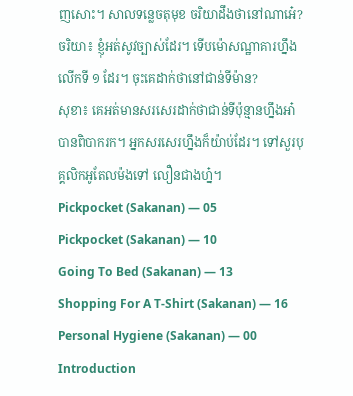ញសោះ។ សាលទន្លេចតុមុខ ចរិយាដឹងថានៅណាអេ៎?
ចរិយា៖ ខ្ញុំអត់សូវច្បាស់ដែរ។ ទើបម៉ោសណ្ឋាគារហ្នឹងលើកទី ១ ដែរ។ ចុះគេដាក់ថានៅជាន់ទីម៉ាន?
សុខា៖ គេអត់មានសរសេរដាក់ថាជាន់ទីប៉ុន្មានហ្នឹងអា៎ បានពិបាករក។ អ្នកសរសេរហ្នឹងក៏យ៉ាប់ដែរ។ ទៅសួរបុគ្គលិកអូតែលម៉ងទៅ លឿនជាងហ្ន៎។
Pickpocket (Sakanan) — 05
Pickpocket (Sakanan) — 10
Going To Bed (Sakanan) — 13
Shopping For A T-Shirt (Sakanan) — 16
Personal Hygiene (Sakanan) — 00 Introduction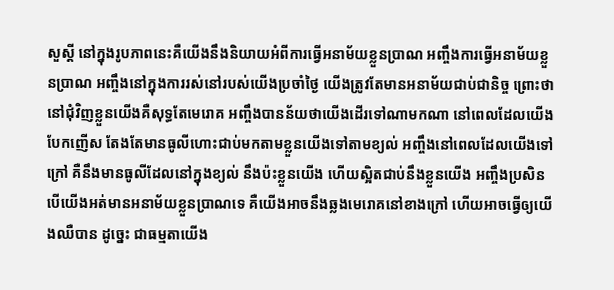សួស្ដី នៅក្នុងរូបភាពនេះគឺយើងនឹងនិយាយអំពីការធ្វើអនាម័យខ្លួនប្រាណ អញ្ចឹងការធ្វើអនាម័យខ្លួនប្រាណ អញ្ចឹងនៅក្នុងការរស់នៅរបស់យើងប្រចាំថ្ងៃ យើងត្រូវតែមានអនាម័យជាប់ជានិច្ច ព្រោះថានៅជុំវិញខ្លួនយើងគឺសុទ្ធតែមេរោគ អញ្ចឹងបានន័យថាយើងដើរទៅណាមកណា នៅពេលដែលយើងបែកញើស តែងតែមានធូលីហោះជាប់មកតាមខ្លួនយើងទៅតាមខ្យល់ អញ្ចឹងនៅពេលដែលយើងទៅក្រៅ គឺនឹងមានធូលីដែលនៅក្នុងខ្យល់ នឹងប៉ះខ្លួនយើង ហើយស្អិតជាប់នឹងខ្លួនយើង អញ្ចឹងប្រសិនបើយើងអត់មានអនាម័យខ្លួនប្រាណទេ គឺយើងអាចនឹងឆ្លងមេរោគនៅខាងក្រៅ ហើយអាចធ្វើឲ្យយើងឈឺបាន ដូច្នេះ ជាធម្មតាយើង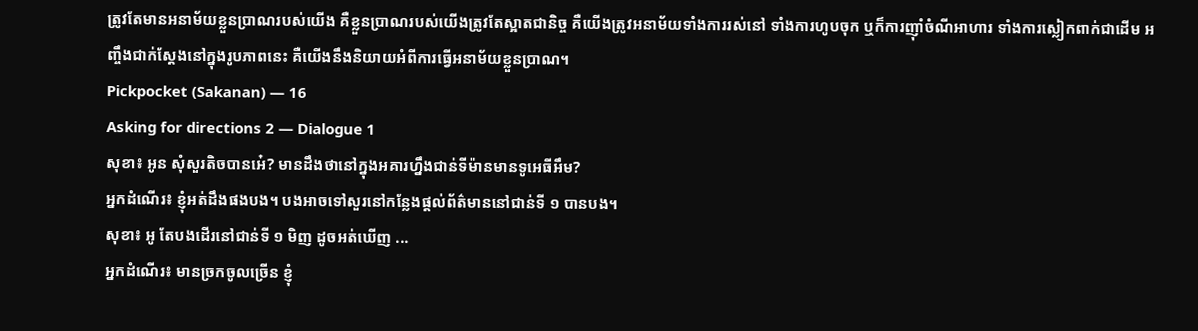ត្រូវតែមានអនាម័យខ្លួនប្រាណរបស់យើង គឺខ្លួនប្រាណរបស់យើងត្រូវតែស្អាតជានិច្ច គឺយើងត្រូវអនាម័យទាំងការរស់នៅ ទាំងការហូបចុក ឬក៏ការញ៉ាំចំណីអាហារ ទាំងការស្លៀកពាក់ជាដើម អញ្ចឹងជាក់ស្ដែងនៅក្នុងរូបភាពនេះ គឺយើងនឹងនិយាយអំពីការធ្វើអនាម័យខ្លួនប្រាណ។
Pickpocket (Sakanan) — 16
Asking for directions 2 — Dialogue 1
សុខា៖ អូន សុំសួរតិចបានអេ៎? មានដឹងថានៅក្នុងអគារហ្នឹងជាន់ទីម៉ានមានទូអេធីអឹម?
អ្នកដំណើរ៖ ខ្ញុំអត់ដឹងផងបង។ បងអាចទៅសួរនៅកន្លែងផ្ដល់ព័ត៌មាននៅជាន់ទី ១ បានបង។
សុខា៖ អូ តែបងដើរនៅជាន់ទី ១ មិញ ដូចអត់ឃើញ ...
អ្នកដំណើរ៖ មានច្រកចូលច្រើន ខ្ញុំ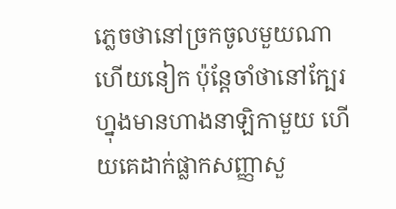ភ្លេចថានៅច្រកចូលមួយណាហើយនៀក ប៉ុន្តែចាំថានៅក្បែរហ្នុងមានហាងនាឡិកាមួយ ហើយគេដាក់ផ្លាកសញ្ញាសួ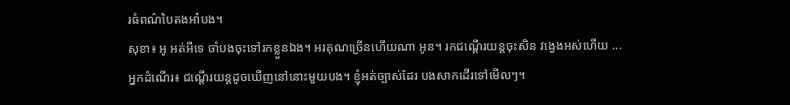រធំពណ៌បៃតងអា៎បង។
សុខា៖ អូ អត់អីទេ ចាំបងចុះទៅរកខ្លួនឯង។ អរគុណច្រើនហើយណា អូន។ រកជណ្ដើរយន្តចុះសិន វង្វេងអស់ហើយ ...
អ្នកដំណើរ៖ ជណ្ដើរយន្តដូចឃើញនៅនោះមួយបង។ ខ្ញុំអត់ច្បាស់ដែរ បងសាកដើរទៅមើលៗ។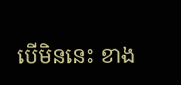បើមិននេះ ខាង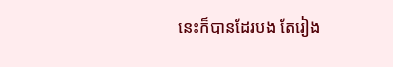នេះក៏បានដែរបង តែរៀង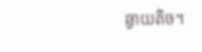ឆ្ងាយតិច។